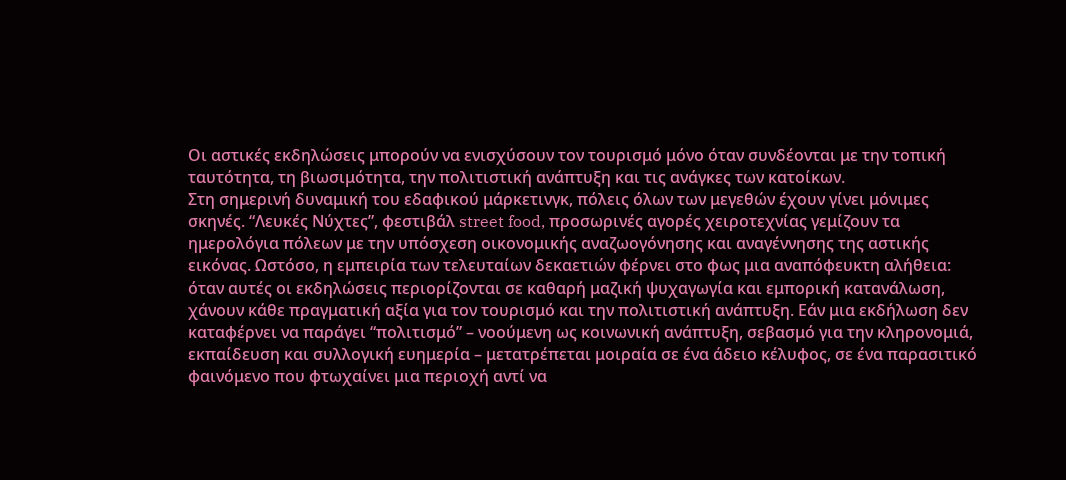Οι αστικές εκδηλώσεις μπορούν να ενισχύσουν τον τουρισμό μόνο όταν συνδέονται με την τοπική ταυτότητα, τη βιωσιμότητα, την πολιτιστική ανάπτυξη και τις ανάγκες των κατοίκων.
Στη σημερινή δυναμική του εδαφικού μάρκετινγκ, πόλεις όλων των μεγεθών έχουν γίνει μόνιμες σκηνές. “Λευκές Νύχτες”, φεστιβάλ street food, προσωρινές αγορές χειροτεχνίας γεμίζουν τα ημερολόγια πόλεων με την υπόσχεση οικονομικής αναζωογόνησης και αναγέννησης της αστικής εικόνας. Ωστόσο, η εμπειρία των τελευταίων δεκαετιών φέρνει στο φως μια αναπόφευκτη αλήθεια: όταν αυτές οι εκδηλώσεις περιορίζονται σε καθαρή μαζική ψυχαγωγία και εμπορική κατανάλωση, χάνουν κάθε πραγματική αξία για τον τουρισμό και την πολιτιστική ανάπτυξη. Εάν μια εκδήλωση δεν καταφέρνει να παράγει “πολιτισμό” – νοούμενη ως κοινωνική ανάπτυξη, σεβασμό για την κληρονομιά, εκπαίδευση και συλλογική ευημερία – μετατρέπεται μοιραία σε ένα άδειο κέλυφος, σε ένα παρασιτικό φαινόμενο που φτωχαίνει μια περιοχή αντί να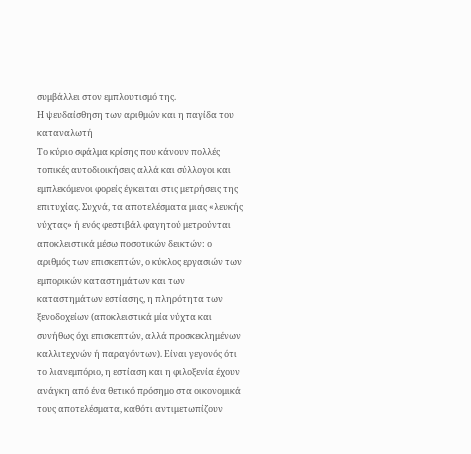συμβάλλει στον εμπλουτισμό της.
Η ψευδαίσθηση των αριθμών και η παγίδα του καταναλωτή
Το κύριο σφάλμα κρίσης που κάνουν πολλές τοπικές αυτοδιοικήσεις αλλά και σύλλογοι και εμπλεκόμενοι φορείς έγκειται στις μετρήσεις της επιτυχίας. Συχνά, τα αποτελέσματα μιας «λευκής νύχτας» ή ενός φεστιβάλ φαγητού μετρούνται αποκλειστικά μέσω ποσοτικών δεικτών: ο αριθμός των επισκεπτών, ο κύκλος εργασιών των εμπορικών καταστημάτων και των καταστημάτων εστίασης, η πληρότητα των ξενοδοχείων (αποκλειστικά μία νύχτα και συνήθως όχι επισκεπτών, αλλά προσκεκλημένων καλλιτεχνών ή παραγόντων). Είναι γεγονός ότι το λιανεμπόριο, η εστίαση και η φιλοξενία έχουν ανάγκη από ένα θετικό πρόσημο στα οικονομικά τους αποτελέσματα, καθότι αντιμετωπίζουν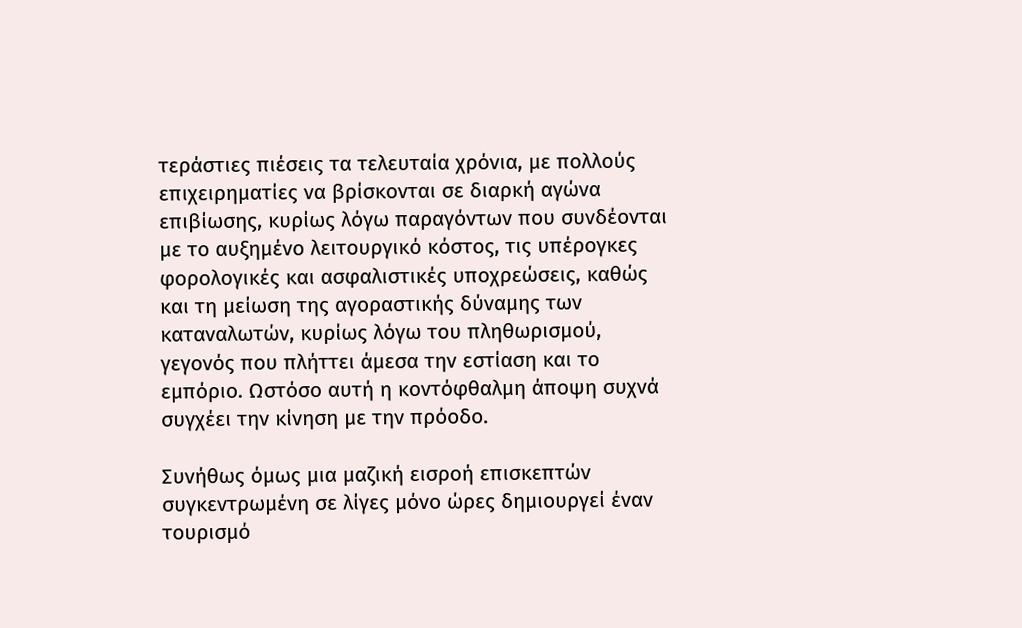τεράστιες πιέσεις τα τελευταία χρόνια, με πολλούς επιχειρηματίες να βρίσκονται σε διαρκή αγώνα επιβίωσης, κυρίως λόγω παραγόντων που συνδέονται με το αυξημένο λειτουργικό κόστος, τις υπέρογκες φορολογικές και ασφαλιστικές υποχρεώσεις, καθώς και τη μείωση της αγοραστικής δύναμης των καταναλωτών, κυρίως λόγω του πληθωρισμού, γεγονός που πλήττει άμεσα την εστίαση και το εμπόριο. Ωστόσο αυτή η κοντόφθαλμη άποψη συχνά συγχέει την κίνηση με την πρόοδο.

Συνήθως όμως μια μαζική εισροή επισκεπτών συγκεντρωμένη σε λίγες μόνο ώρες δημιουργεί έναν τουρισμό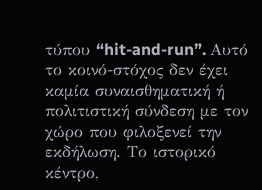τύπου “hit-and-run”. Αυτό το κοινό-στόχος δεν έχει καμία συναισθηματική ή πολιτιστική σύνδεση με τον χώρο που φιλοξενεί την εκδήλωση. Το ιστορικό κέντρο,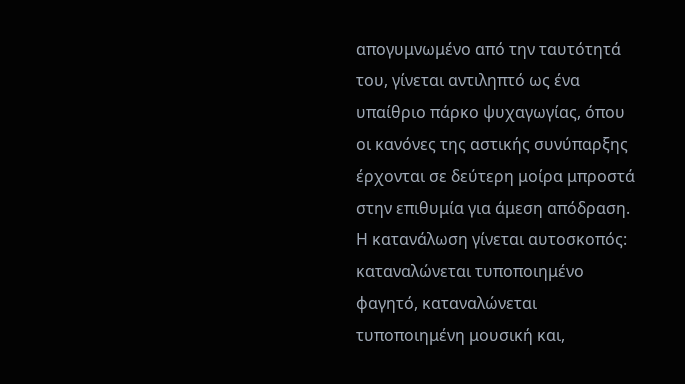απογυμνωμένο από την ταυτότητά του, γίνεται αντιληπτό ως ένα υπαίθριο πάρκο ψυχαγωγίας, όπου οι κανόνες της αστικής συνύπαρξης έρχονται σε δεύτερη μοίρα μπροστά στην επιθυμία για άμεση απόδραση. Η κατανάλωση γίνεται αυτοσκοπός: καταναλώνεται τυποποιημένο φαγητό, καταναλώνεται τυποποιημένη μουσική και,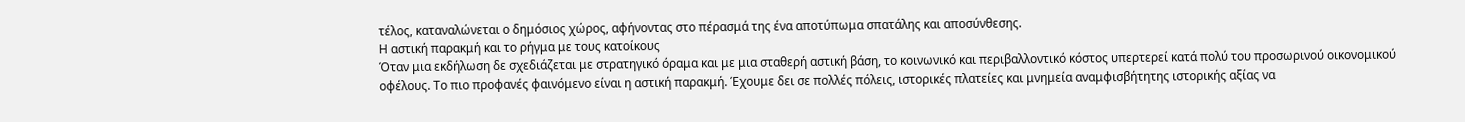τέλος, καταναλώνεται ο δημόσιος χώρος, αφήνοντας στο πέρασμά της ένα αποτύπωμα σπατάλης και αποσύνθεσης.
Η αστική παρακμή και το ρήγμα με τους κατοίκους
Όταν μια εκδήλωση δε σχεδιάζεται με στρατηγικό όραμα και με μια σταθερή αστική βάση, το κοινωνικό και περιβαλλοντικό κόστος υπερτερεί κατά πολύ του προσωρινού οικονομικού οφέλους. Το πιο προφανές φαινόμενο είναι η αστική παρακμή. Έχουμε δει σε πολλές πόλεις, ιστορικές πλατείες και μνημεία αναμφισβήτητης ιστορικής αξίας να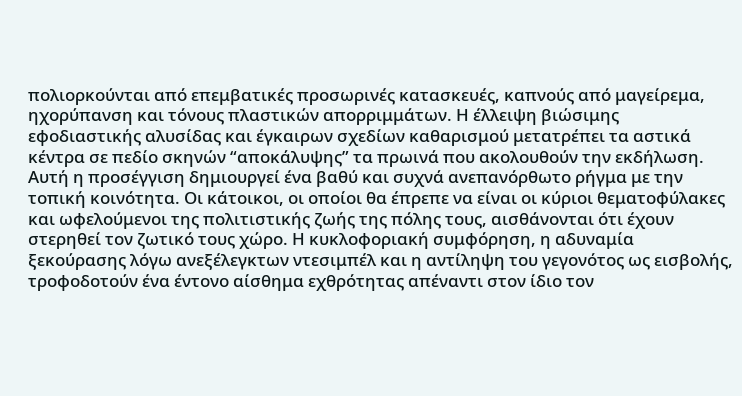πολιορκούνται από επεμβατικές προσωρινές κατασκευές, καπνούς από μαγείρεμα, ηχορύπανση και τόνους πλαστικών απορριμμάτων. Η έλλειψη βιώσιμης εφοδιαστικής αλυσίδας και έγκαιρων σχεδίων καθαρισμού μετατρέπει τα αστικά κέντρα σε πεδίο σκηνών “αποκάλυψης” τα πρωινά που ακολουθούν την εκδήλωση.
Αυτή η προσέγγιση δημιουργεί ένα βαθύ και συχνά ανεπανόρθωτο ρήγμα με την τοπική κοινότητα. Οι κάτοικοι, οι οποίοι θα έπρεπε να είναι οι κύριοι θεματοφύλακες και ωφελούμενοι της πολιτιστικής ζωής της πόλης τους, αισθάνονται ότι έχουν στερηθεί τον ζωτικό τους χώρο. Η κυκλοφοριακή συμφόρηση, η αδυναμία ξεκούρασης λόγω ανεξέλεγκτων ντεσιμπέλ και η αντίληψη του γεγονότος ως εισβολής, τροφοδοτούν ένα έντονο αίσθημα εχθρότητας απέναντι στον ίδιο τον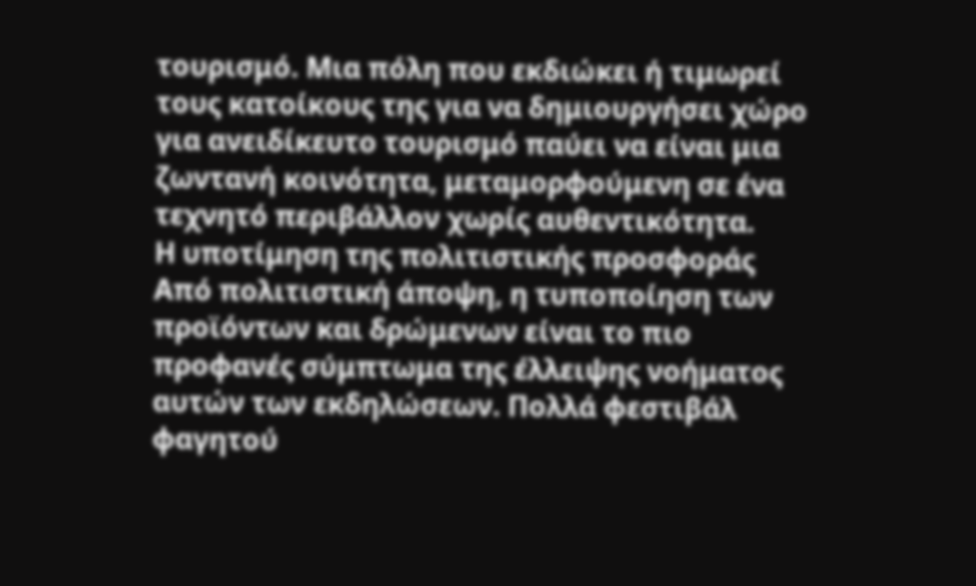τουρισμό. Μια πόλη που εκδιώκει ή τιμωρεί τους κατοίκους της για να δημιουργήσει χώρο για ανειδίκευτο τουρισμό παύει να είναι μια ζωντανή κοινότητα, μεταμορφούμενη σε ένα τεχνητό περιβάλλον χωρίς αυθεντικότητα.
Η υποτίμηση της πολιτιστικής προσφοράς
Από πολιτιστική άποψη, η τυποποίηση των προϊόντων και δρώμενων είναι το πιο προφανές σύμπτωμα της έλλειψης νοήματος αυτών των εκδηλώσεων. Πολλά φεστιβάλ φαγητού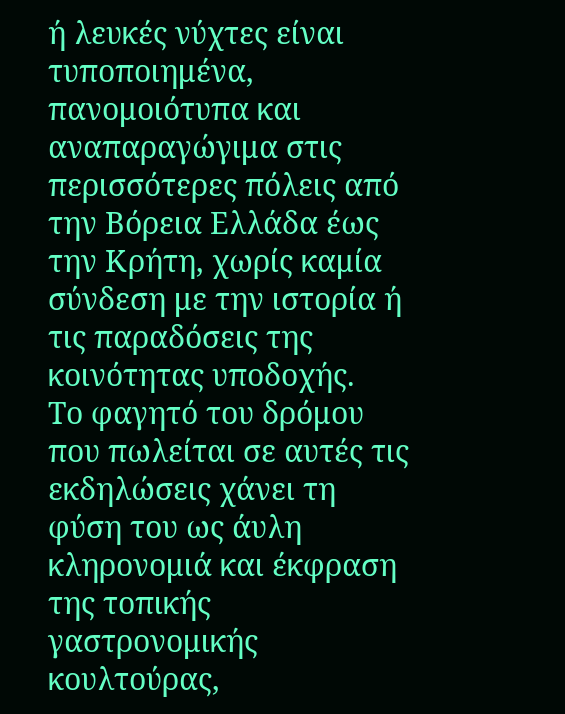ή λευκές νύχτες είναι τυποποιημένα, πανομοιότυπα και αναπαραγώγιμα στις περισσότερες πόλεις από την Βόρεια Ελλάδα έως την Κρήτη, χωρίς καμία σύνδεση με την ιστορία ή τις παραδόσεις της κοινότητας υποδοχής.
Το φαγητό του δρόμου που πωλείται σε αυτές τις εκδηλώσεις χάνει τη φύση του ως άυλη κληρονομιά και έκφραση της τοπικής γαστρονομικής κουλτούρας,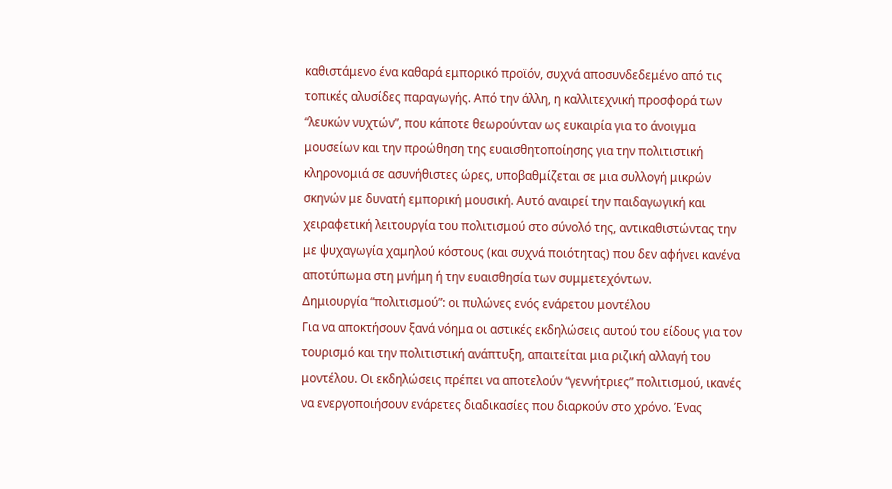καθιστάμενο ένα καθαρά εμπορικό προϊόν, συχνά αποσυνδεδεμένο από τις τοπικές αλυσίδες παραγωγής. Από την άλλη, η καλλιτεχνική προσφορά των “λευκών νυχτών”, που κάποτε θεωρούνταν ως ευκαιρία για το άνοιγμα μουσείων και την προώθηση της ευαισθητοποίησης για την πολιτιστική κληρονομιά σε ασυνήθιστες ώρες, υποβαθμίζεται σε μια συλλογή μικρών σκηνών με δυνατή εμπορική μουσική. Αυτό αναιρεί την παιδαγωγική και χειραφετική λειτουργία του πολιτισμού στο σύνολό της, αντικαθιστώντας την με ψυχαγωγία χαμηλού κόστους (και συχνά ποιότητας) που δεν αφήνει κανένα αποτύπωμα στη μνήμη ή την ευαισθησία των συμμετεχόντων.
Δημιουργία “πολιτισμού”: οι πυλώνες ενός ενάρετου μοντέλου
Για να αποκτήσουν ξανά νόημα οι αστικές εκδηλώσεις αυτού του είδους για τον τουρισμό και την πολιτιστική ανάπτυξη, απαιτείται μια ριζική αλλαγή του μοντέλου. Οι εκδηλώσεις πρέπει να αποτελούν “γεννήτριες” πολιτισμού, ικανές να ενεργοποιήσουν ενάρετες διαδικασίες που διαρκούν στο χρόνο. Ένας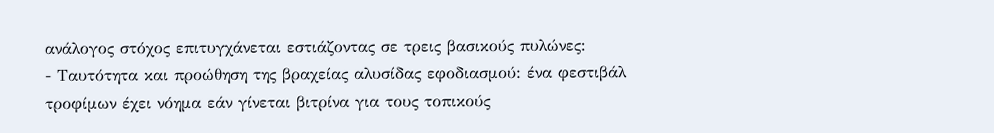ανάλογος στόχος επιτυγχάνεται εστιάζοντας σε τρεις βασικούς πυλώνες:
- Ταυτότητα και προώθηση της βραχείας αλυσίδας εφοδιασμού: ένα φεστιβάλ τροφίμων έχει νόημα εάν γίνεται βιτρίνα για τους τοπικούς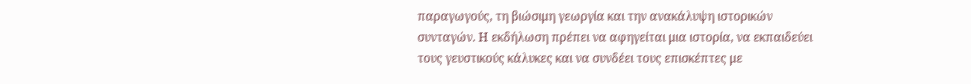παραγωγούς, τη βιώσιμη γεωργία και την ανακάλυψη ιστορικών συνταγών. Η εκδήλωση πρέπει να αφηγείται μια ιστορία, να εκπαιδεύει τους γευστικούς κάλυκες και να συνδέει τους επισκέπτες με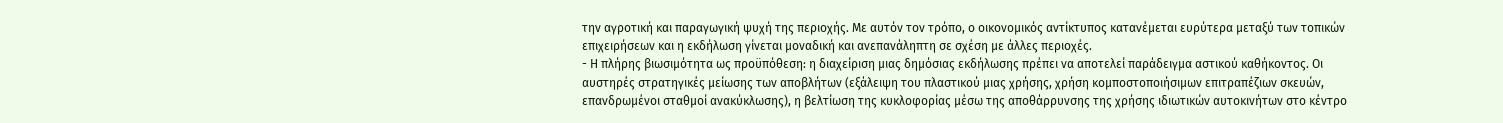την αγροτική και παραγωγική ψυχή της περιοχής. Με αυτόν τον τρόπο, ο οικονομικός αντίκτυπος κατανέμεται ευρύτερα μεταξύ των τοπικών επιχειρήσεων και η εκδήλωση γίνεται μοναδική και ανεπανάληπτη σε σχέση με άλλες περιοχές.
- Η πλήρης βιωσιμότητα ως προϋπόθεση: η διαχείριση μιας δημόσιας εκδήλωσης πρέπει να αποτελεί παράδειγμα αστικού καθήκοντος. Οι αυστηρές στρατηγικές μείωσης των αποβλήτων (εξάλειψη του πλαστικού μιας χρήσης, χρήση κομποστοποιήσιμων επιτραπέζιων σκευών, επανδρωμένοι σταθμοί ανακύκλωσης), η βελτίωση της κυκλοφορίας μέσω της αποθάρρυνσης της χρήσης ιδιωτικών αυτοκινήτων στο κέντρο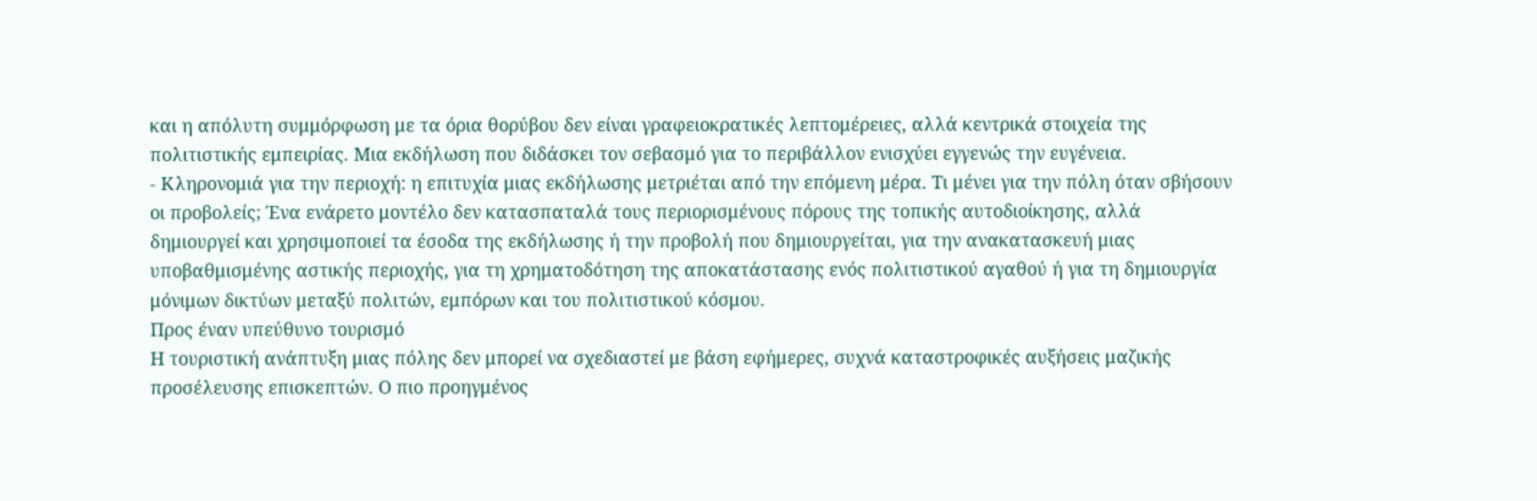και η απόλυτη συμμόρφωση με τα όρια θορύβου δεν είναι γραφειοκρατικές λεπτομέρειες, αλλά κεντρικά στοιχεία της πολιτιστικής εμπειρίας. Μια εκδήλωση που διδάσκει τον σεβασμό για το περιβάλλον ενισχύει εγγενώς την ευγένεια.
- Κληρονομιά για την περιοχή: η επιτυχία μιας εκδήλωσης μετριέται από την επόμενη μέρα. Τι μένει για την πόλη όταν σβήσουν οι προβολείς; Ένα ενάρετο μοντέλο δεν κατασπαταλά τους περιορισμένους πόρους της τοπικής αυτοδιοίκησης, αλλά δημιουργεί και χρησιμοποιεί τα έσοδα της εκδήλωσης ή την προβολή που δημιουργείται, για την ανακατασκευή μιας υποβαθμισμένης αστικής περιοχής, για τη χρηματοδότηση της αποκατάστασης ενός πολιτιστικού αγαθού ή για τη δημιουργία μόνιμων δικτύων μεταξύ πολιτών, εμπόρων και του πολιτιστικού κόσμου.
Προς έναν υπεύθυνο τουρισμό
Η τουριστική ανάπτυξη μιας πόλης δεν μπορεί να σχεδιαστεί με βάση εφήμερες, συχνά καταστροφικές αυξήσεις μαζικής προσέλευσης επισκεπτών. Ο πιο προηγμένος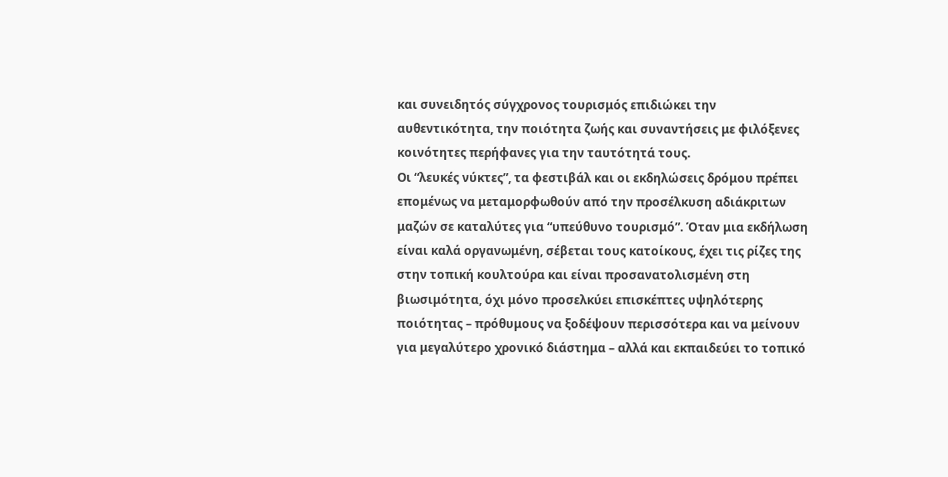και συνειδητός σύγχρονος τουρισμός επιδιώκει την αυθεντικότητα, την ποιότητα ζωής και συναντήσεις με φιλόξενες κοινότητες περήφανες για την ταυτότητά τους.
Οι “λευκές νύκτες”, τα φεστιβάλ και οι εκδηλώσεις δρόμου πρέπει επομένως να μεταμορφωθούν από την προσέλκυση αδιάκριτων μαζών σε καταλύτες για “υπεύθυνο τουρισμό”. Όταν μια εκδήλωση είναι καλά οργανωμένη, σέβεται τους κατοίκους, έχει τις ρίζες της στην τοπική κουλτούρα και είναι προσανατολισμένη στη βιωσιμότητα, όχι μόνο προσελκύει επισκέπτες υψηλότερης ποιότητας – πρόθυμους να ξοδέψουν περισσότερα και να μείνουν για μεγαλύτερο χρονικό διάστημα – αλλά και εκπαιδεύει το τοπικό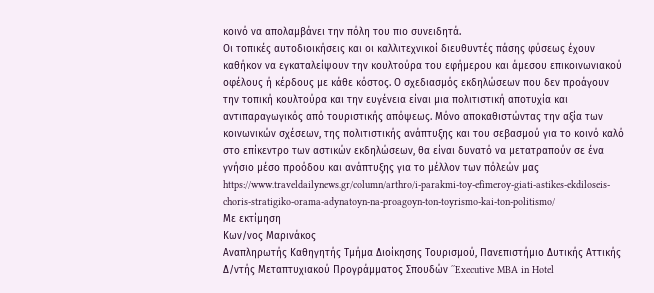κοινό να απολαμβάνει την πόλη του πιο συνειδητά.
Οι τοπικές αυτοδιοικήσεις και οι καλλιτεχνικοί διευθυντές πάσης φύσεως έχουν καθήκον να εγκαταλείψουν την κουλτούρα του εφήμερου και άμεσου επικοινωνιακού οφέλους ή κέρδους με κάθε κόστος. Ο σχεδιασμός εκδηλώσεων που δεν προάγουν την τοπική κουλτούρα και την ευγένεια είναι μια πολιτιστική αποτυχία και αντιπαραγωγικός από τουριστικής απόψεως. Μόνο αποκαθιστώντας την αξία των κοινωνικών σχέσεων, της πολιτιστικής ανάπτυξης και του σεβασμού για το κοινό καλό στο επίκεντρο των αστικών εκδηλώσεων, θα είναι δυνατό να μετατραπούν σε ένα γνήσιο μέσο προόδου και ανάπτυξης για το μέλλον των πόλεών μας
https://www.traveldailynews.gr/column/arthro/i-parakmi-toy-efimeroy-giati-astikes-ekdiloseis-choris-stratigiko-orama-adynatoyn-na-proagoyn-ton-toyrismo-kai-ton-politismo/
Με εκτίμηση
Κων/νος Μαρινάκος
Αναπληρωτής Καθηγητής Τμήμα Διοίκησης Τουρισμού, Πανεπιστήμιο Δυτικής Αττικής
Δ/ντής Μεταπτυχιακού Προγράμματος Σπουδών ΄΄Executive MBA in Hotel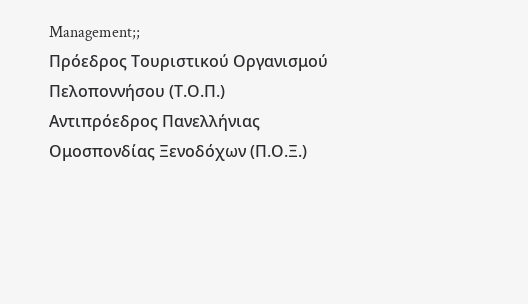Management;;
Πρόεδρος Τουριστικού Οργανισμού Πελοποννήσου (Τ.Ο.Π.)
Αντιπρόεδρος Πανελλήνιας Ομοσπονδίας Ξενοδόχων (Π.Ο.Ξ.)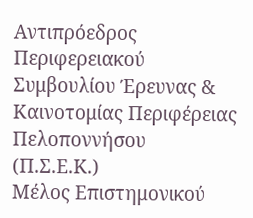Αντιπρόεδρος Περιφερειακού Συμβουλίου Έρευνας & Καινοτομίας Περιφέρειας Πελοποννήσου (Π.Σ.Ε.Κ.)
Μέλος Επιστημονικού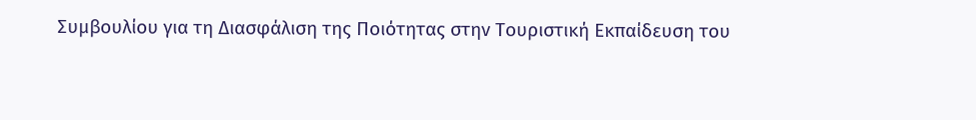Συμβουλίου για τη Διασφάλιση της Ποιότητας στην Τουριστική Εκπαίδευση του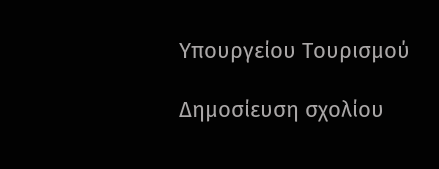Υπουργείου Τουρισμού

Δημοσίευση σχολίου